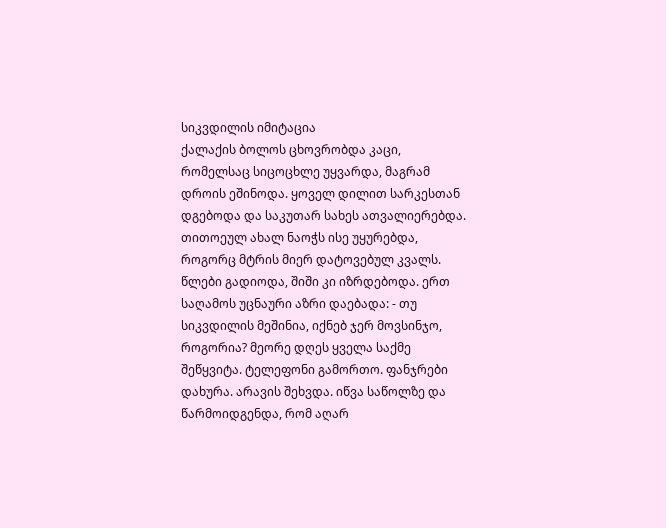სიკვდილის იმიტაცია
ქალაქის ბოლოს ცხოვრობდა კაცი, რომელსაც სიცოცხლე უყვარდა, მაგრამ დროის ეშინოდა. ყოველ დილით სარკესთან დგებოდა და საკუთარ სახეს ათვალიერებდა. თითოეულ ახალ ნაოჭს ისე უყურებდა, როგორც მტრის მიერ დატოვებულ კვალს. წლები გადიოდა, შიში კი იზრდებოდა. ერთ საღამოს უცნაური აზრი დაებადა: - თუ სიკვდილის მეშინია, იქნებ ჯერ მოვსინჯო, როგორია? მეორე დღეს ყველა საქმე შეწყვიტა. ტელეფონი გამორთო. ფანჯრები დახურა. არავის შეხვდა. იწვა საწოლზე და წარმოიდგენდა, რომ აღარ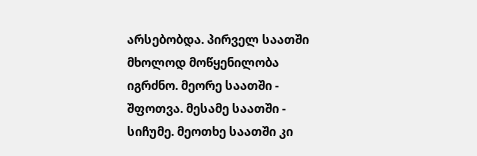არსებობდა. პირველ საათში მხოლოდ მოწყენილობა იგრძნო. მეორე საათში - შფოთვა. მესამე საათში - სიჩუმე. მეოთხე საათში კი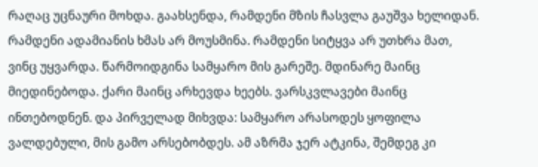რაღაც უცნაური მოხდა. გაახსენდა, რამდენი მზის ჩასვლა გაუშვა ხელიდან. რამდენი ადამიანის ხმას არ მოუსმინა. რამდენი სიტყვა არ უთხრა მათ, ვინც უყვარდა. წარმოიდგინა სამყარო მის გარეშე. მდინარე მაინც მიედინებოდა. ქარი მაინც არხევდა ხეებს. ვარსკვლავები მაინც ინთებოდნენ. და პირველად მიხვდა: სამყარო არასოდეს ყოფილა ვალდებული, მის გამო არსებობდეს. ამ აზრმა ჯერ ატკინა, შემდეგ კი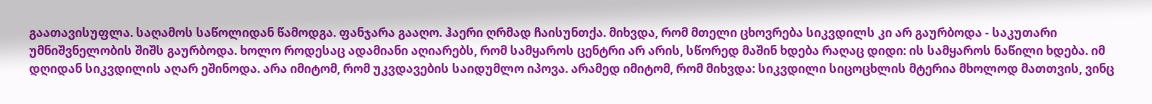გაათავისუფლა. საღამოს საწოლიდან წამოდგა. ფანჯარა გააღო. ჰაერი ღრმად ჩაისუნთქა. მიხვდა, რომ მთელი ცხოვრება სიკვდილს კი არ გაურბოდა - საკუთარი უმნიშვნელობის შიშს გაურბოდა. ხოლო როდესაც ადამიანი აღიარებს, რომ სამყაროს ცენტრი არ არის, სწორედ მაშინ ხდება რაღაც დიდი: ის სამყაროს ნაწილი ხდება. იმ დღიდან სიკვდილის აღარ ეშინოდა. არა იმიტომ, რომ უკვდავების საიდუმლო იპოვა. არამედ იმიტომ, რომ მიხვდა: სიკვდილი სიცოცხლის მტერია მხოლოდ მათთვის, ვინც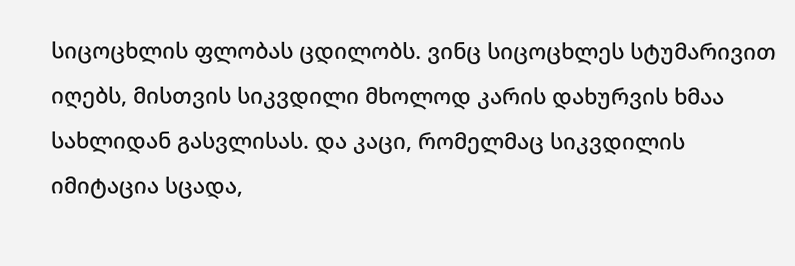სიცოცხლის ფლობას ცდილობს. ვინც სიცოცხლეს სტუმარივით იღებს, მისთვის სიკვდილი მხოლოდ კარის დახურვის ხმაა სახლიდან გასვლისას. და კაცი, რომელმაც სიკვდილის იმიტაცია სცადა,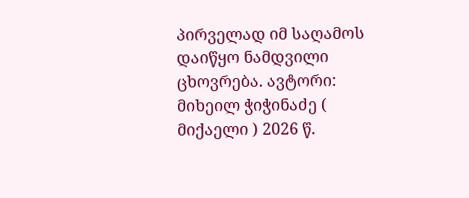პირველად იმ საღამოს დაიწყო ნამდვილი ცხოვრება. ავტორი: მიხეილ ჭიჭინაძე ( მიქაელი ) 2026 წ.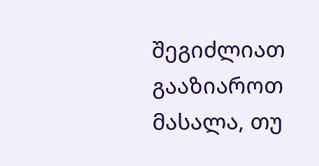შეგიძლიათ გააზიაროთ მასალა, თუ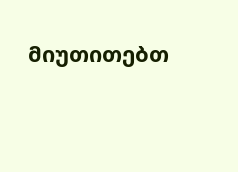მიუთითებთ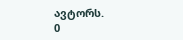ავტორს.
0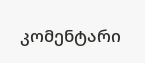კომენტარი